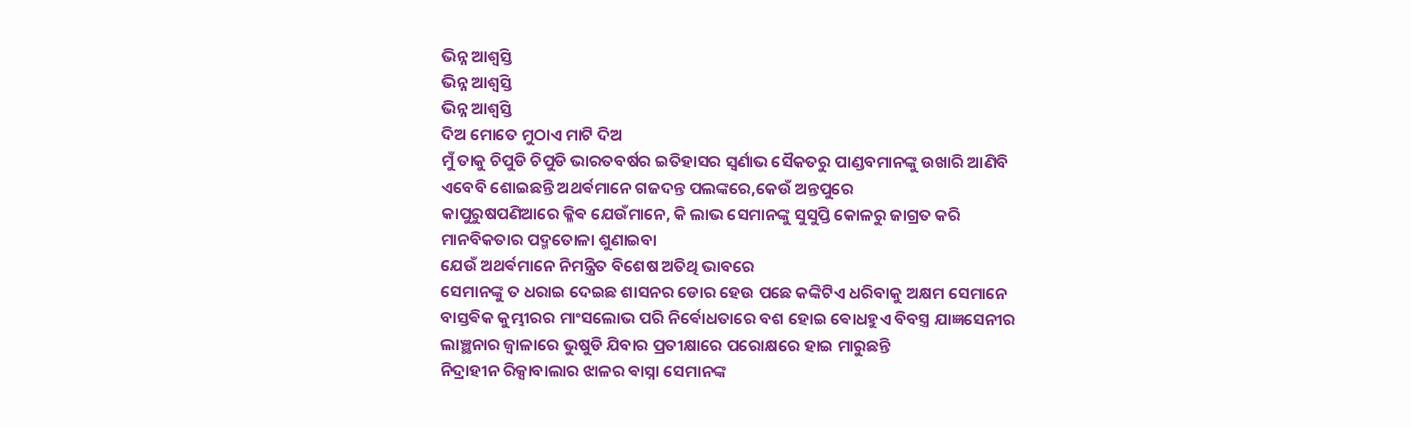ଭିନ୍ନ ଆଶ୍ବସ୍ତି
ଭିନ୍ନ ଆଶ୍ବସ୍ତି
ଭିନ୍ନ ଆଶ୍ଵସ୍ତି
ଦିଅ ମୋତେ ମୁଠାଏ ମାଟି ଦିଅ
ମୁଁ ତାକୁ ଚିପୁଡି ଚିପୁଡି ଭାରତବର୍ଷର ଇତିହାସର ସ୍ଵର୍ଣାଭ ସୈକତରୁ ପାଣ୍ଡବମାନଙ୍କୁ ଉଖାରି ଆଣିବି
ଏବେବି ଶୋଇଛନ୍ତି ଅଥର୍ଵମାନେ ଗଜଦନ୍ତ ପଲଙ୍କରେ,କେଉଁ ଅନ୍ତପୁରେ
କାପୁରୁଷପଣିଆରେ କ୍ଳିଵ ଯେଉଁମାନେ, କି ଲାଭ ସେମାନଙ୍କୁ ସୁସୁପ୍ତି କୋଳରୁ ଜାଗ୍ରତ କରି
ମାନବିକତାର ପଦ୍ମତୋଳା ଶୁଣାଇବା
ଯେଉଁ ଅଥର୍ଵମାନେ ନିମନ୍ତ୍ରିତ ବିଶେଷ ଅତିଥି ଭାବରେ
ସେମାନଙ୍କୁ ତ ଧରାଇ ଦେଇଛ ଶାସନର ଡୋର ହେଉ ପଛେ କଙ୍କିଟିଏ ଧରିବାକୁ ଅକ୍ଷମ ସେମାନେ
ବାସ୍ତଵିକ କୁମ୍ଭୀରର ମାଂସଲୋଭ ପରି ନିର୍ଵୋଧତାରେ ବଶ ହୋଇ ଵୋଧହୁଏ ବିବସ୍ତ୍ର ଯାଜ୍ଞସେନୀର ଲାଞ୍ଛନାର ଜ୍ଵାଳାରେ ଭୁଷୁଡି ଯିବାର ପ୍ରତୀକ୍ଷାରେ ପରୋକ୍ଷରେ ହାଇ ମାରୁଛନ୍ତି
ନିଦ୍ରାହୀନ ରିକ୍ସାବାଲାର ଝାଳର ଵାସ୍ନା ସେମାନଙ୍କ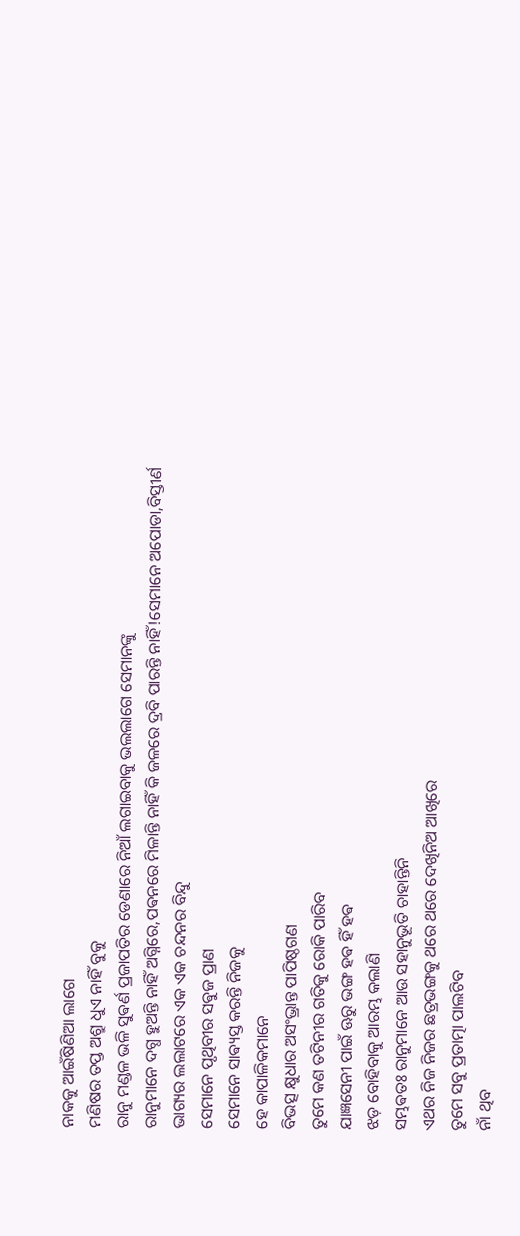ନାକକୁ ଆଇଁଷିଣିଆ ଲାଗେ
ମଣିଷର ତପ୍ତ ଅଶ୍ରୁ ଧୁଏ ନାହିଁ ବୁକୁ
ରାନୁ ମଣ୍ଡଳ ଭଳି ସୁଵର୍ଣ ପ୍ରଜାପତିର ଡେଣାରେ ନିଆଁ ଲଗାଇବାକୁ ଭଲଲାଗେ ସେମାନଙ୍କୁ
ରାନୁମାନେ ଦଗ୍ଧ ହୁଅନ୍ତି ନାହିଁ ଅଗ୍ନିରେ,ପଵନରେ ମିଳାନ୍ତି ନାହିଁ କି ଜଳରେ ଦ୍ରବି ପାରନ୍ତି ନାହିଁ!ସେମାନେ ଅପୋଡା,ବିସ୍ତୀର୍ଣ ଭାଗ୍ୟର ଲଲାଟରେ ଏକ ଏକ ଚନ୍ଦନର ବିନ୍ଦୁ
ସେମାନେ ପୃଥିବୀର ସଵୁଜ ପ୍ରାଣ
ସେମାନେ ସାଵ୍ୟସ୍ତ କରନ୍ତି ନିଜକୁ
ହେ କାପାଳିକମାନେ
ବିଭତ୍ସ କ୍ଷୁଧାର ଅସଂଭ୍ରାନ୍ତ ପାପିଷ୍ଠଗଣ
ତୁମେ କଣ ତଟିନୀର ଗତିକୁ ରୋକି ପାରିବ
ଯାଜ୍ଞସେନୀ ପାଇଁ ଊରୁ ଭଙ୍ଗ ହଵ ହିଁ ହଵ
ଝଡ଼ ବୋହିବାକୁ ଆରମ୍ଭ କଲାଣି
ସମ୍ଭଵତଃ ରାନୁମାନେ ଆଉ ସହାନୁଭୂତି ଚାହାନ୍ତିନି
ଏଥର ନିଜ ନିଜର ଛତ୍ରଭଙ୍ଗକୁ ଥରେ ଥରେ ଦେଖିନିଅ ଆଖିରେ
ତୁମେ ସବୁ ପ୍ରତାତ୍ମା ପାଲଟିବ
ନାଁ ଥିବ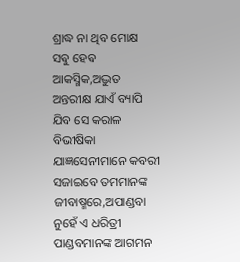ଶ୍ରାଦ୍ଧ ନା ଥିବ ମୋକ୍ଷ
ସଵୁ ହେଵ ଆକସ୍ମିକ,ଅଦ୍ଭୁତ
ଅନ୍ତରୀକ୍ଷ ଯାଏଁ ବ୍ୟାପି ଯିବ ସେ କରାଳ ବିଭୀଷିକା
ଯାଜ୍ଞସେନୀମାନେ କବରୀ ସଜାଇବେ ତମମାନଙ୍କ ଜୀବାଷ୍ମରେ,ଅପାଣ୍ଡବା ନୁହେଁ ଏ ଧରିତ୍ରୀ
ପାଣ୍ଡବମାନଙ୍କ ଆଗମନ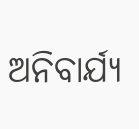ଅନିବାର୍ଯ୍ୟ